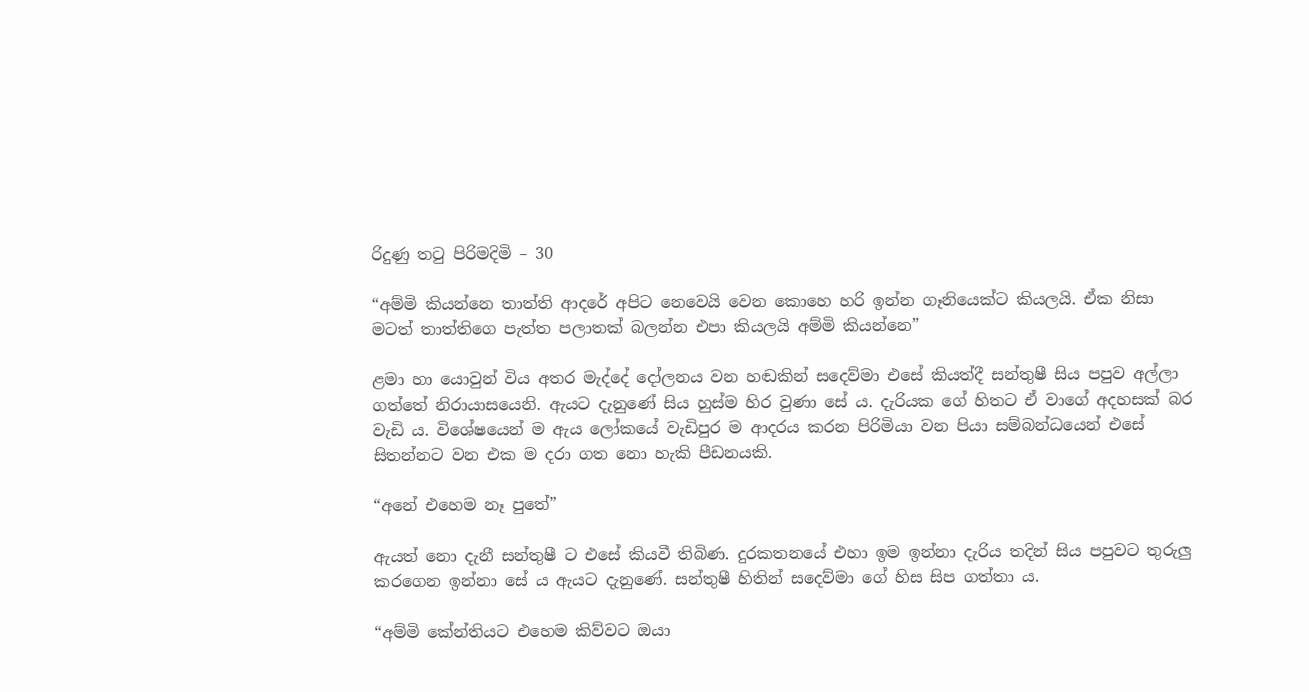රිදුණු තටු පිරිමදිමි – 30

“අම්මි කියන්නෙ තාත්ති ආදරේ අපිට නෙවෙයි වෙන කොහෙ හරි ඉන්න ගෑනියෙක්ට කියලයි. ඒක නිසා මටත් තාත්තිගෙ පැත්ත පලාතක් බලන්න එපා කියලයි අම්මි කියන්නෙ”

ළමා හා යොවුන් විය අතර මැද්දේ දෝලනය වන හඬකින් සදෙව්මා එසේ කියත්දී සන්තුෂී සිය පපුව අල්ලා ගත්තේ නිරායාසයෙනි. ඇයට දැනුණේ සිය හුස්ම හිර වුණා සේ ය. දැරියක ගේ හිතට ඒ වාගේ අදහසක් බර වැඩි ය. විශේෂයෙන් ම ඇය ලෝකයේ වැඩිපුර ම ආදරය කරන පිරිමියා වන පියා සම්බන්ධයෙන් එසේ සිතන්නට වන එක ම දරා ගත නො හැකි පීඩනයකි.

“අනේ එහෙම නෑ පුතේ”

ඇයත් නො දැනී සන්තුෂී ට එසේ කියවී තිබිණ. දුරකතනයේ එහා ඉම ඉන්නා දැරිය තදින් සිය පපුවට තුරුලු කරගෙන ඉන්නා සේ ය ඇයට දැනුණේ. සන්තුෂී හිතින් සදෙව්මා ගේ හිස සිප ගත්තා ය.

“අම්මි කේන්තියට එහෙම කිව්වට ඔයා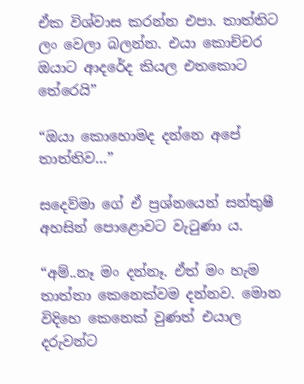ඒක විශ්වාස කරන්න එපා. තාත්තිට ලං වෙලා බලන්න. එයා කොච්චර ඔයාට ආදරේද කියල එතකොට තේරෙයි”

“ඔයා කොහොමද දන්නෙ අපේ තාත්තිව…”

සදෙව්මා ගේ ඒ ප්‍රශ්නයෙන් සන්තුෂී අහසින් පොළොවට වැටුණා ය.

“අම්..නෑ මං දන්නෑ. ඒත් මං හැම තාත්තා කෙනෙක්වම දන්නව. මොන විදිහෙ කෙනෙක් වුණත් එයාල දරුවන්ට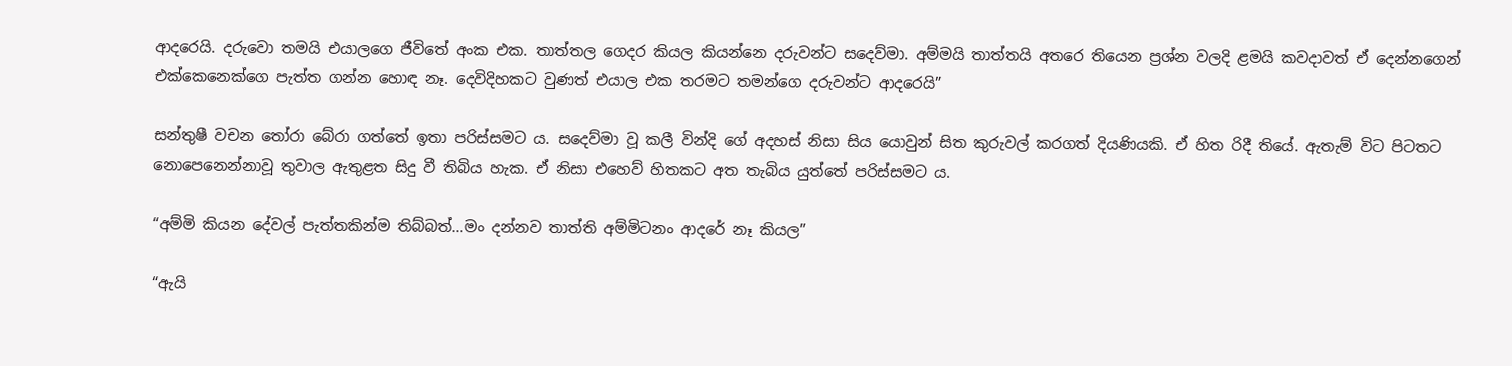ආදරෙයි. දරුවො තමයි එයාලගෙ ජීවිතේ අංක එක. තාත්තල ගෙදර කියල කියන්නෙ දරුවන්ට සදෙව්මා. අම්මයි තාත්තයි අතරෙ තියෙන ප්‍රශ්න වලදි ළමයි කවදාවත් ඒ දෙන්නගෙන් එක්කෙනෙක්ගෙ පැත්ත ගන්න හොඳ නෑ. දෙවිදිහකට වුණත් එයාල එක තරමට තමන්ගෙ දරුවන්ට ආදරෙයි”

සන්තුෂී වචන තෝරා බේරා ගත්තේ ඉතා පරිස්සමට ය. සදෙව්මා වූ කලී වින්දි ගේ අදහස් නිසා සිය යොවුන් සිත කුරුවල් කරගත් දියණියකි. ඒ හිත රිදී තියේ. ඇතැම් විට පිටතට නොපෙනෙන්නාවූ තුවාල ඇතුළත සිදු වී තිබිය හැක. ඒ නිසා එහෙව් හිතකට අත තැබිය යුත්තේ පරිස්සමට ය.

“අම්මි කියන දේවල් පැත්තකින්ම තිබ්බත්…මං දන්නව තාත්ති අම්මිටනං ආදරේ නෑ කියල”

“ඇයි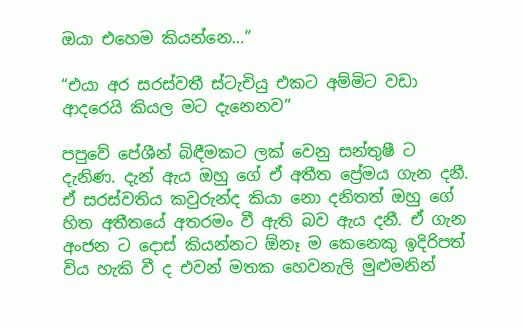ඔයා එහෙම කියන්නෙ…”

“එයා අර සරස්වතී ස්ටැචියු එකට අම්මිට වඩා ආදරෙයි කියල මට දැනෙනව”

පපුවේ පේශීන් බිඳීමකට ලක් වෙනු සන්තුෂී ට දැනිණ. දැන් ඇය ඔහු ගේ ඒ අතීත ප්‍රේමය ගැන දනී. ඒ සරස්වතිය කවුරුන්ද කියා නො දනිතත් ඔහු ගේ හිත අතීතයේ අතරමං වී ඇති බව ඇය දනී. ඒ ගැන අංජන ට දොස් කියන්නට ඕනෑ ම කෙනෙකු ඉදිරිපත් විය හැකි වී ද එවන් මතක හෙවනැලි මුළුමනින්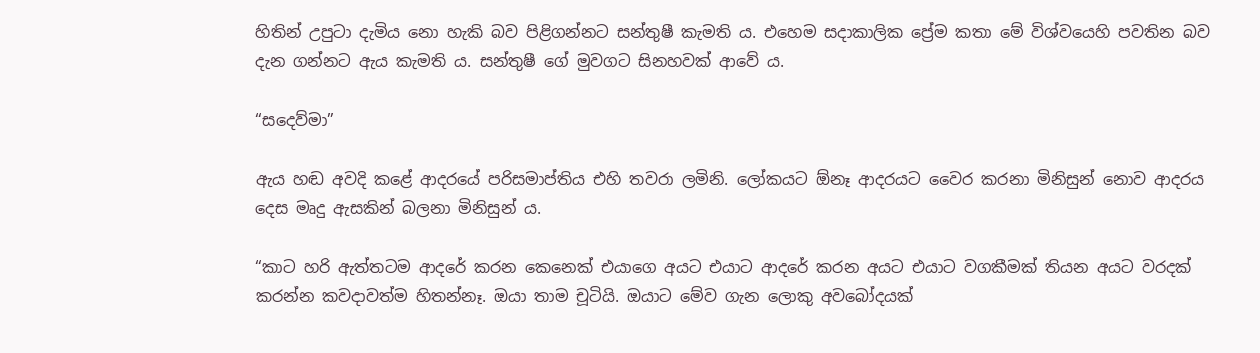හිතින් උපුටා දැමිය නො හැකි බව පිළිගන්නට සන්තුෂී කැමති ය. එහෙම සදාකාලික ප්‍රේම කතා මේ විශ්වයෙහි පවතින බව දැන ගන්නට ඇය කැමති ය. සන්තුෂී ගේ මුවගට සිනහවක් ආවේ ය.

“සදෙව්මා”

ඇය හඬ අවදි කළේ ආදරයේ පරිසමාප්තිය එහි තවරා ලමිනි. ලෝකයට ඕනෑ ආදරයට වෛර කරනා මිනිසුන් නොව ආදරය දෙස මෘදු ඇසකින් බලනා මිනිසුන් ය.

“කාට හරි ඇත්තටම ආදරේ කරන කෙනෙක් එයාගෙ අයට එයාට ආදරේ කරන අයට එයාට වගකීමක් තියන අයට වරදක් කරන්න කවදාවත්ම හිතන්නෑ. ඔයා තාම චූටියි. ඔයාට මේව ගැන ලොකු අවබෝදයක්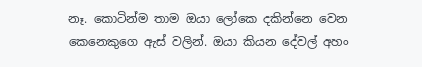නෑ. කොටින්ම තාම ඔයා ලෝකෙ දකින්නෙ වෙන කෙනෙකුගෙ ඇස් වලින්. ඔයා කියන දේවල් අහං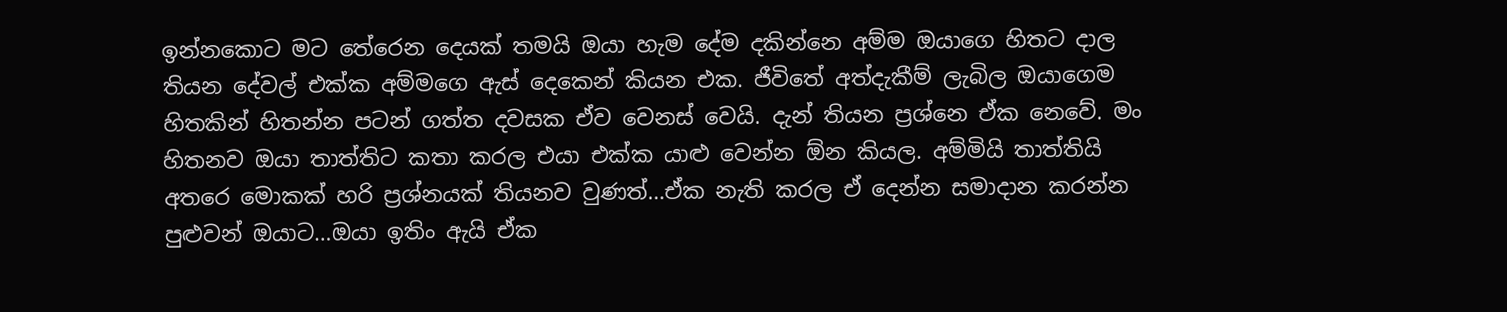ඉන්නකොට මට තේරෙන දෙයක් තමයි ඔයා හැම දේම දකින්නෙ අම්ම ඔයාගෙ හිතට දාල තියන දේවල් එක්ක අම්මගෙ ඇස් දෙකෙන් කියන එක. ජීවිතේ අත්දැකීම් ලැබිල ඔයාගෙම හිතකින් හිතන්න පටන් ගත්ත දවසක ඒව වෙනස් වෙයි. දැන් තියන ප්‍රශ්නෙ ඒක නෙවේ. මං හිතනව ඔයා තාත්තිට කතා කරල එයා එක්ක යාළු වෙන්න ඕන කියල. අම්මියි තාත්තියි අතරෙ මොකක් හරි ප්‍රශ්නයක් තියනව වුණත්…ඒක නැති කරල ඒ දෙන්න සමාදාන කරන්න පුළුවන් ඔයාට…ඔයා ඉතිං ඇයි ඒක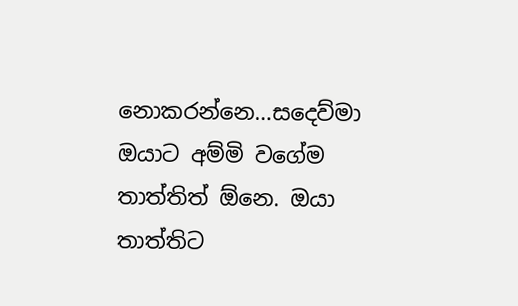නොකරන්නෙ…සදෙව්මා ඔයාට අම්මි වගේම තාත්තිත් ඕනෙ. ඔයා තාත්තිට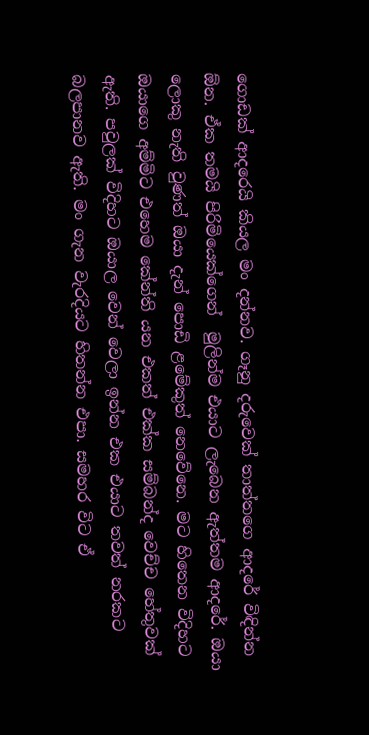ගොඩක් ආදරෙයි කියල මං දන්නව. ගෑනු දරුවෙක් තාත්තගෙ ආදරේ විඳින්න ඕන. ඒක තමයි පිරිමියෙක්ගෙන්  මුලින්ම එයාට ලැබෙන ඇත්තම ආදරේ. ඔයා ලොකු නැති වුණත් ඔයා දැන් පොඩි ළමේකුත් නෙවේනෙ. මට හිතෙන විදිහට ඔයාගෙ අම්මිට එහෙම කේන්ති යන එකත් එක්ක සම්බන්ද වෙච්ච හේතුවක් ඇති. පවුලක් විදිහට ඔයාල වෙන් වෙලා ඉන්න එක එයාට තවත් නරකට බලපානව ඇති. මං ගැන වැරදියට හිතන්න එපා. සමහර විට ඒ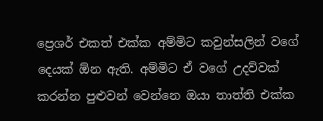ප්‍රෙශර් එකත් එක්ක අම්මිට කවුන්සලින් වගේ දෙයක් ඕන ඇති. අම්මිට ඒ වගේ උදව්වක් කරන්න පුළුවන් වෙන්නෙ ඔයා තාත්ති එක්ක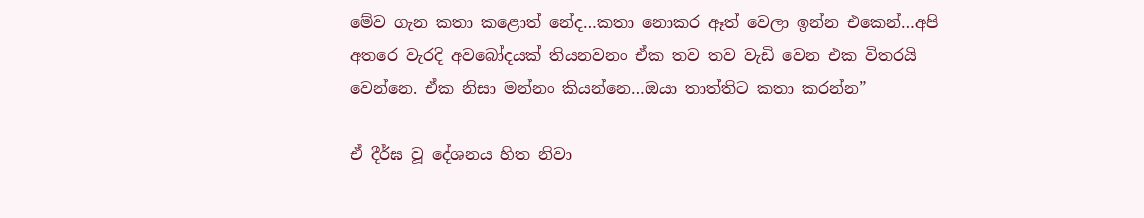මේව ගැන කතා කළොත් නේද…කතා නොකර ඈත් වෙලා ඉන්න එකෙන්…අපි අතරෙ වැරදි අවබෝදයක් තියනවනං ඒක තව තව වැඩි වෙන එක විතරයි වෙන්නෙ. ඒක නිසා මන්නං කියන්නෙ…ඔයා තාත්තිට කතා කරන්න”

ඒ දීර්ඝ වූ දේශනය හිත නිවා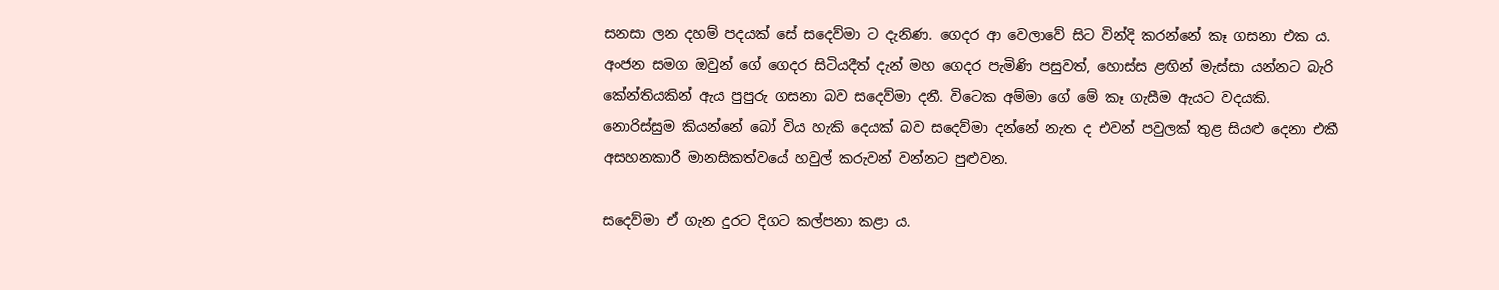සනසා ලන දහම් පදයක් සේ සදෙව්මා ට දැනිණ. ගෙදර ආ වෙලාවේ සිට වින්දි කරන්නේ කෑ ගසනා එක ය. අංජන සමග ඔවුන් ගේ ගෙදර සිටියදීත් දැන් මහ ගෙදර පැමිණි පසුවත්, හොස්ස ළඟින් මැස්සා යන්නට බැරි කේන්තියකින් ඇය පුපුරු ගසනා බව සදෙව්මා දනී. විටෙක අම්මා ගේ මේ කෑ ගැසීම ඇයට වදයකි. නොරිස්සුම කියන්නේ බෝ විය හැකි දෙයක් බව සදෙව්මා දන්නේ නැත ද එවන් පවුලක් තුළ සියළු දෙනා එකී අසහනකාරී මානසිකත්වයේ හවුල් කරුවන් වන්නට පුළුවන.

සදෙව්මා ඒ ගැන දුරට දිගට කල්පනා කළා ය.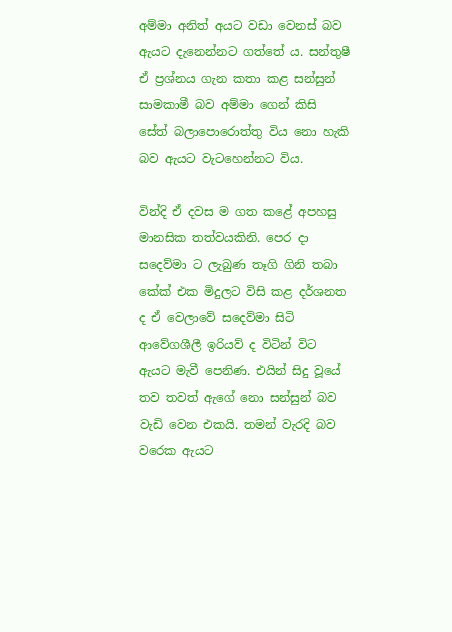අම්මා අනිත් අයට වඩා වෙනස් බව ඇයට දැනෙන්නට ගත්තේ ය. සන්තුෂී ඒ ප්‍රශ්නය ගැන කතා කළ සන්සුන් සාමකාමී බව අම්මා ගෙන් කිසි සේත් බලාපොරොත්තු විය නො හැකි බව ඇයට වැටහෙන්නට විය.

වින්දි ඒ දවස ම ගත කළේ අපහසු මානසික තත්වයකිනි. පෙර දා සදෙව්මා ට ලැබුණ තෑගි ගිනි තබා කේක් එක මිදුලට විසි කළ දර්ශනත ද ඒ වෙලාවේ සදෙව්මා සිටි ආවේගශීලී ඉරියව් ද විටින් විට ඇයට මැවී පෙනිණ. එයින් සිදු වූයේ තව තවත් ඇගේ නො සන්සුන් බව වැඩි වෙන එකයි. තමන් වැරදි බව වරෙක ඇයට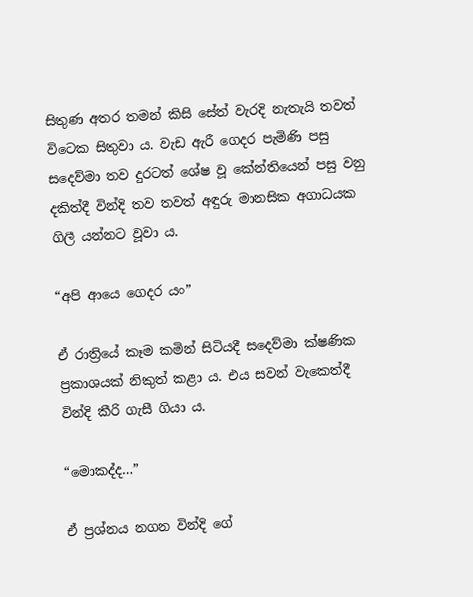සිතුණ අතර තමන් කිසි සේත් වැරදි නැතැයි තවත් විටෙක සිතුවා ය. වැඩ ඇරී ගෙදර පැමිණි පසු සදෙව්මා තව දුරටත් ශේෂ වූ කේන්තියෙන් පසු වනු දකිත්දී වින්දි තව තවත් අඳුරු මානසික අගාධයක ගිලී යන්නට වූවා ය.

“අපි ආයෙ ගෙදර යං”

ඒ රාත්‍රියේ කෑම කමින් සිටියදී සදෙව්මා ක්ෂණික ප්‍රකාශයක් නිකුත් කළා ය. එය සවන් වැකෙත්දී වින්දි කීරි ගැසී ගියා ය.

“මොකද්ද…”

ඒ ප්‍රශ්නය නගන වින්දි ගේ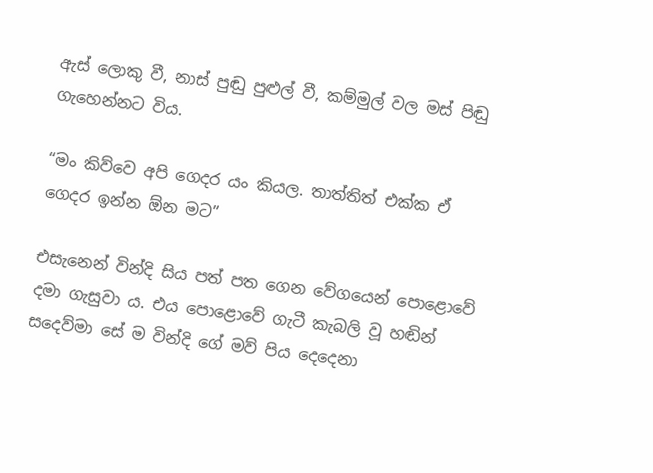ඇස් ලොකු වී, නාස් පුඬු පුළුල් වී, කම්මුල් වල මස් පිඬු ගැහෙන්නට විය.

“මං කිව්වෙ අපි ගෙදර යං කියල. තාත්තිත් එක්ක ඒ ගෙදර ඉන්න ඕන මට”

එසැනෙන් වින්දි සිය පත් පත ගෙන වේගයෙන් පොළොවේ දමා ගැසුවා ය. එය පොළොවේ ගැටී කැබලි වූ හඬින් සදෙව්මා සේ ම වින්දි ගේ මව් පිය දෙදෙනා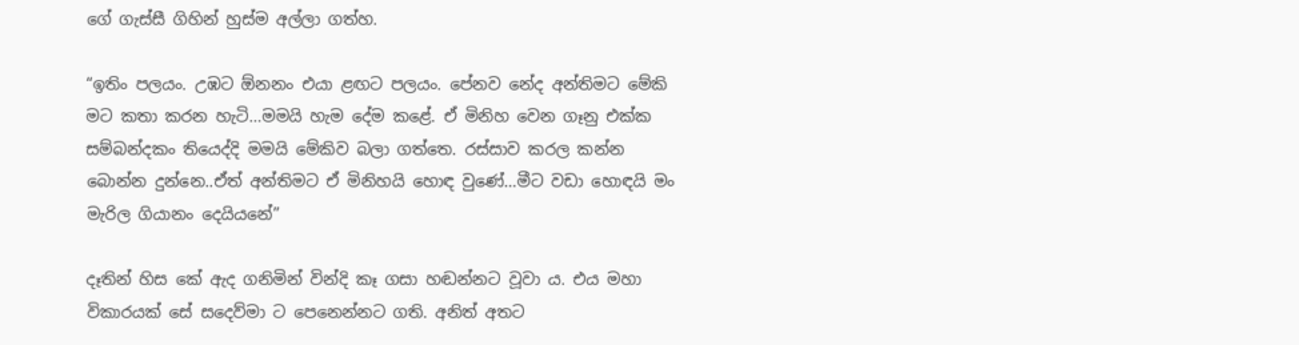ගේ ගැස්සී ගිහින් හුස්ම අල්ලා ගත්හ.

“ඉතිං පලයං. උඹට ඕනනං එයා ළඟට පලයං. පේනව නේද අන්තිමට මේකි මට කතා කරන හැටි…මමයි හැම දේම කළේ. ඒ මිනිහ වෙන ගෑනු එක්ක සම්බන්දකං තියෙද්දි මමයි මේකිව බලා ගත්තෙ. රස්සාව කරල කන්න බොන්න දුන්නෙ..ඒත් අන්තිමට ඒ මිනිහයි හොඳ වුණේ…මීට වඩා හොඳයි මං මැරිල ගියානං දෙයියනේ”

දෑතින් හිස කේ ඇද ගනිමින් වින්දි කෑ ගසා හඬන්නට වූවා ය. එය මහා විකාරයක් සේ සදෙව්මා ට පෙනෙන්නට ගති. අනිත් අතට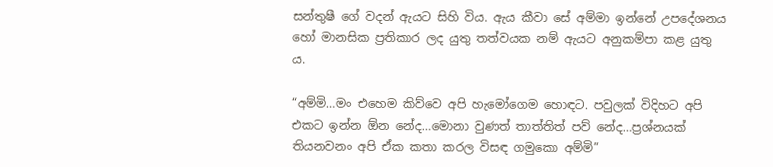සන්තුෂී ගේ වදන් ඇයට සිහි විය. ඇය කීවා සේ අම්මා ඉන්නේ උපදේශනය හෝ මානසික ප්‍රතිකාර ලද යුතු තත්වයක නම් ඇයට අනුකම්පා කළ යුතු ය.

“අම්මි…මං එහෙම කිව්වෙ අපි හැමෝගෙම හොඳට. පවුලක් විදිහට අපි එකට ඉන්න ඕන නේද…මොනා වුණත් තාත්තිත් පව් නේද…ප්‍රශ්නයක් තියනවනං අපි ඒක කතා කරල විසඳ ගමුකො අම්මි”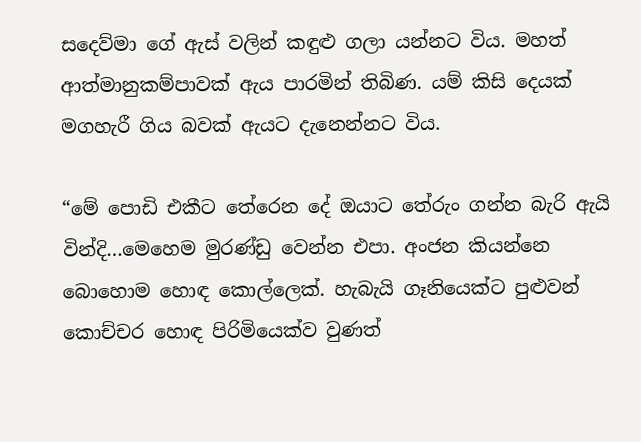සදෙව්මා ගේ ඇස් වලින් කඳුළු ගලා යන්නට විය. මහත් ආත්මානුකම්පාවක් ඇය පාරමින් තිබිණ. යම් කිසි දෙයක් මගහැරී ගිය බවක් ඇයට දැනෙන්නට විය.

“මේ පොඩි එකීට තේරෙන දේ ඔයාට තේරුං ගන්න බැරි ඇයි වින්දි…මෙහෙම මුරණ්ඩු වෙන්න එපා. අංජන කියන්නෙ බොහොම හොඳ කොල්ලෙක්. හැබැයි ගෑනියෙක්ට පුළුවන් කොච්චර හොඳ පිරිමියෙක්ව වුණත්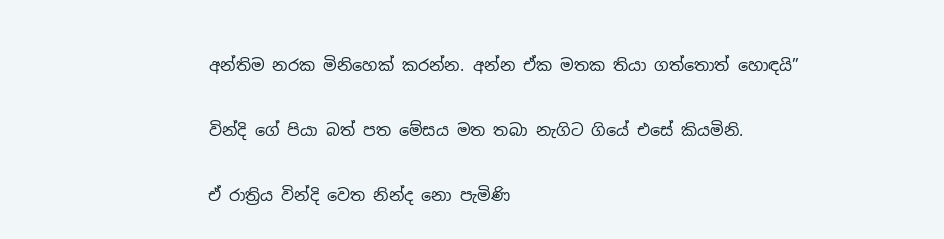අන්තිම නරක මිනිහෙක් කරන්න. අන්න ඒක මතක තියා ගත්තොත් හොඳයි”

වින්දි ගේ පියා බත් පත මේසය මත තබා නැගිට ගියේ එසේ කියමිනි.

ඒ රාත්‍රිය වින්දි වෙත නින්ද නො පැමිණි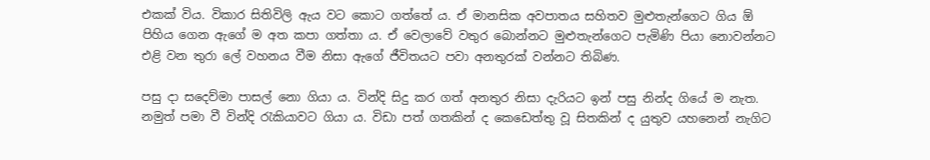එකක් විය. විකාර සිතිවිලි ඇය වට කොට ගත්තේ ය. ඒ මානසික අවපාතය සහිතව මුළුතැන්ගෙට ගිය ඕ පිහිය ගෙන ඇගේ ම අත කපා ගත්තා ය. ඒ වෙලාවේ වතුර බොන්නට මුළුතැන්ගෙට පැමිණි පියා නොවන්නට එළි වන තුරා ලේ වහනය වීම නිසා ඇගේ ජීවිතයට පවා අනතුරක් වන්නට තිබිණ.

පසු දා සදෙව්මා පාසල් නො ගියා ය. වින්දි සිදු කර ගත් අනතුර නිසා දැරියට ඉන් පසු නින්ද ගියේ ම නැත. නමුත් පමා වී වින්දි රැකියාවට ගියා ය. විඩා පත් ගතකින් ද කෙඩෙත්තු වූ සිතකින් ද යුතුව යහනෙන් නැගිට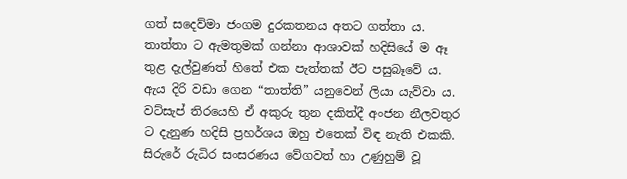ගත් සදෙව්මා ජංගම දුරකතනය අතට ගත්තා ය. තාත්තා ට ඇමතුමක් ගන්නා ආශාවක් හදිසියේ ම ඈ තුළ දැල්වුණත් හිතේ එක පැත්තක් ඊට පසුබෑවේ ය. ඇය දිරි වඩා ගෙන “තාත්ති” යනුවෙන් ලියා යැව්වා ය. වට්සැප් තිරයෙහි ඒ අකුරු තුන දකිත්දී අංජන නීලවතුර ට දැනුණ හදිසි ප්‍රහර්ශය ඔහු එතෙක් විඳ නැති එකකි. සිරුරේ රුධිර සංසරණය වේගවත් හා උණුහුම් වූ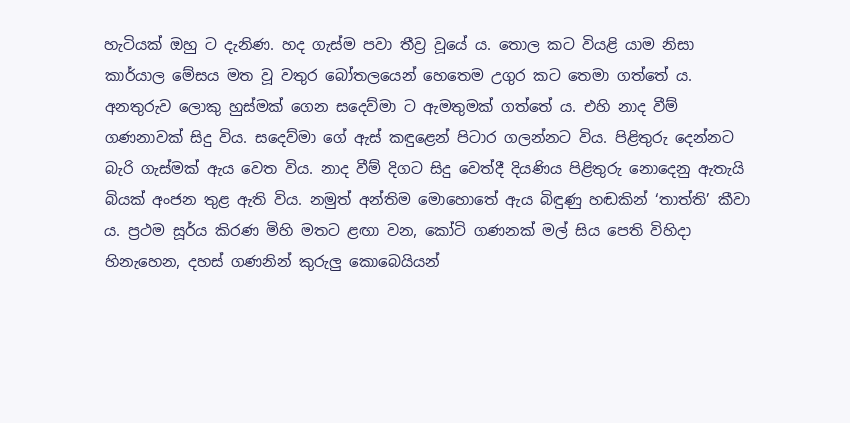හැටියක් ඔහු ට දැනිණ. හද ගැස්ම පවා තීව්‍ර වූයේ ය. තොල කට වියළි යාම නිසා කාර්යාල මේසය මත වූ වතුර බෝතලයෙන් හෙතෙම උගුර කට තෙමා ගත්තේ ය. අනතුරුව ලොකු හුස්මක් ගෙන සදෙව්මා ට ඇමතුමක් ගත්තේ ය. එහි නාද වීම් ගණනාවක් සිදු විය. සදෙව්මා ගේ ඇස් කඳුළෙන් පිටාර ගලන්නට විය. පිළිතුරු දෙන්නට බැරි ගැස්මක් ඇය වෙත විය. නාද වීම් දිගට සිදු වෙත්දී දියණිය පිළිතුරු නොදෙනු ඇතැයි බියක් අංජන තුළ ඇති විය. නමුත් අන්තිම මොහොතේ ඇය බිඳුණු හඬකින් ‘තාත්ති’ කීවා ය. ප්‍රථම සූර්ය කිරණ මිහි මතට ළඟා වන, කෝටි ගණනක් මල් සිය පෙති විහිදා හිනැහෙන, දහස් ගණනින් කුරුලු කොබෙයියන්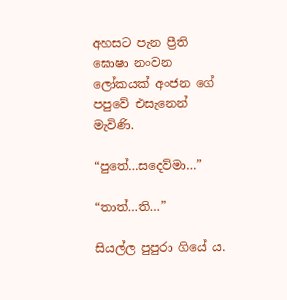අහසට පැන ප්‍රීති ඝොෂා නංවන ලෝකයක් අංජන ගේ පපුවේ එසැනෙන් මැවිණි.

“පුතේ…සදෙව්මා…”

“තාත්…ති…”

සියල්ල පුපුරා ගියේ ය.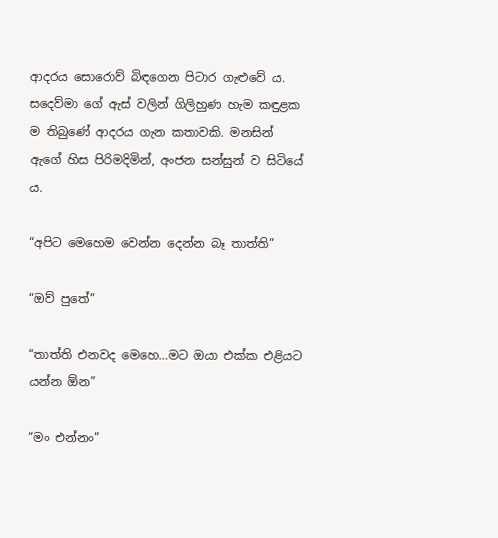ආදරය සොරොව් බිඳගෙන පිටාර ගැළුවේ ය. සදෙව්මා ගේ ඇස් වලින් ගිලිහුණ හැම කඳුළක ම තිබුණේ ආදරය ගැන කතාවකි. මනසින් ඇගේ හිස පිරිමදිමින්, අංජන සන්සුන් ව සිටියේ ය.

“අපිට මෙහෙම වෙන්න දෙන්න බෑ තාත්ති”

“ඔව් පුතේ”

“තාත්ති එනවද මෙහෙ…මට ඔයා එක්ක එළියට යන්න ඕන”

“මං එන්නං”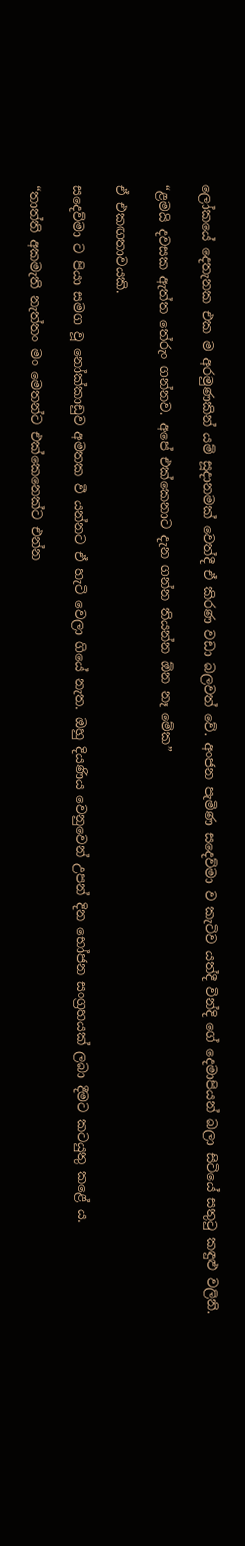ලෝකයේ දෙතැනක එක ම අරමුණකින් යම් සූදානමක් වෙත්දී ඒ කිරණ වඩා බලවත් වේ. අංජන පැමිණ සදෙව්මා ව කැටිව යත්දී වින්දි ගේ දෙමාපියන් බලා සිටියේ සතුටු කඳුළු වලිනි.

“ළමයි දවසක ඇත්ත තේරුං ගන්නව. අපේ එක්කෙනාට දැන ගන්න තියන්න ඕන නෑ මේක”

ඒ එකඟතාවයකි.

සදෙව්මා ට පියා සමග වූ නෝක්කාඩුව අමතක වී යන්නට ඒ හැටි වෙලා ගියේ නැත. ඔහු දියණිය වෙනුවෙන් උපන් දින භෝජන සංග්‍රහයක් ලබා දීමට කටයුතු කළේ ය.

“තාත්ති අකමැති නැත්තං මං මෙතන්ට එක්කෙනෙක්ට එන්න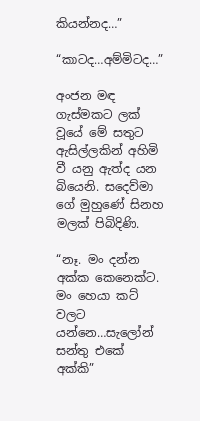කියන්නද…”

“කාටද…අම්මිටද…”

අංජන මඳ ගැස්මකට ලක් වූයේ මේ සතුට ඇසිල්ලකින් අහිමි වී යනු ඇත්ද යන බියෙනි. සදෙව්මා ගේ මුහුණේ සිනහ මලක් පිබිදිණි.

“නෑ. මං දන්න අක්ක කෙනෙක්ට. මං හෙයා කට් වලට යන්නෙ…සැලෝන් සන්තු එකේ අක්කි”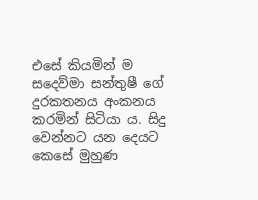එසේ කියමින් ම සදෙව්මා සන්තුෂී ගේ දුරකතනය අංකනය කරමින් සිටියා ය. සිදු වෙන්නට යන දෙයට කෙසේ මුහුණ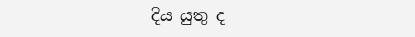දිය යුතු ද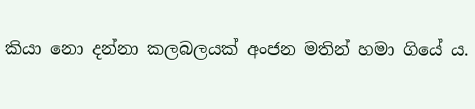කියා නො දන්නා කලබලයක් අංජන මතින් හමා ගියේ ය.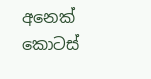අනෙක් කොටස්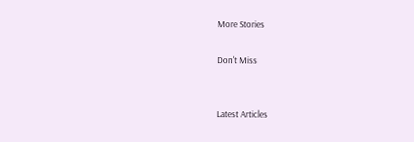More Stories

Don't Miss


Latest Articles